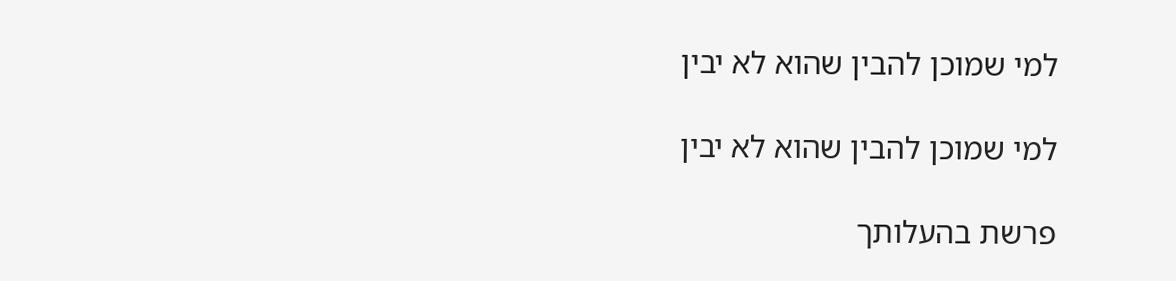למי שמוכן להבין שהוא לא יבין

למי שמוכן להבין שהוא לא יבין

פרשת בהעלותך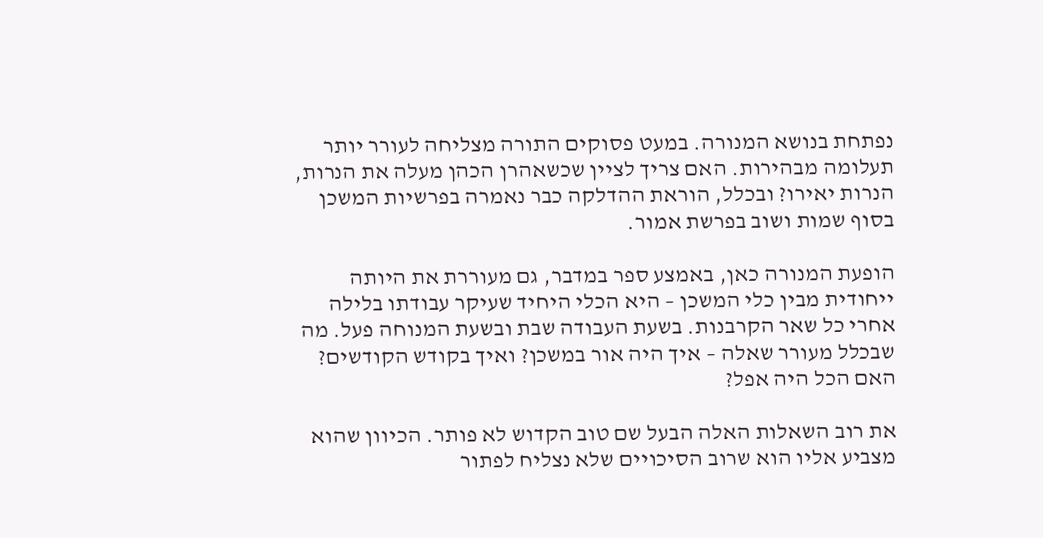נפתחת בנושא המנורה. במעט פסוקים התורה מצליחה לעורר יותר תעלומה מבהירות. האם צריך לציין שכשאהרן הכהן מעלה את הנרות, הנרות יאירו? ובכלל, הוראת ההדלקה כבר נאמרה בפרשיות המשכן בסוף שמות ושוב בפרשת אמור.

הופעת המנורה כאן, באמצע ספר במדבר, גם מעוררת את היותה ייחודית מבין כלי המשכן – היא הכלי היחיד שעיקר עבודתו בלילה אחרי כל שאר הקרבנות. בשעת העבודה שבת ובשעת המנוחה פעל. מה שבכלל מעורר שאלה – איך היה אור במשכן? ואיך בקודש הקודשים? האם הכל היה אפל?

את רוב השאלות האלה הבעל שם טוב הקדוש לא פותר. הכיוון שהוא מצביע אליו הוא שרוב הסיכויים שלא נצליח לפתור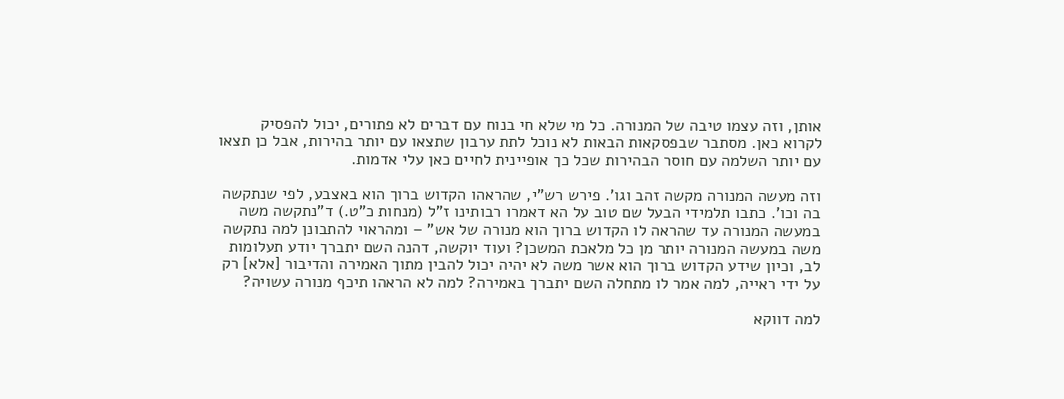אותן, וזה עצמו טיבה של המנורה. כל מי שלא חי בנוח עם דברים לא פתורים, יכול להפסיק לקרוא כאן. מסתבר שבפסקאות הבאות לא נוכל לתת ערבון שתצאו עם יותר בהירות, אבל כן תצאו עם יותר השלמה עם חוסר הבהירות שכל כך אופיינית לחיים כאן עלי אדמות.

וזה מעשה המנורה מקשה זהב וגו'. פירש רש"י, שהראהו הקדוש ברוך הוא באצבע, לפי שנתקשה בה וכו'. כתבו תלמידי הבעל שם טוב על הא דאמרו רבותינו ז"ל (מנחות כ"ט.) ד"נתקשה משה במעשה המנורה עד שהראה לו הקדוש ברוך הוא מנורה של אש" – ומהראוי להתבונן למה נתקשה משה במעשה המנורה יותר מן כל מלאכת המשכן? ועוד יוקשה, דהנה השם יתברך יודע תעלומות לב, וכיון שידע הקדוש ברוך הוא אשר משה לא יהיה יכול להבין מתוך האמירה והדיבור [אלא] רק על ידי ראייה, למה אמר לו מתחלה השם יתברך באמירה? למה לא הראהו תיכף מנורה עשויה?

למה דווקא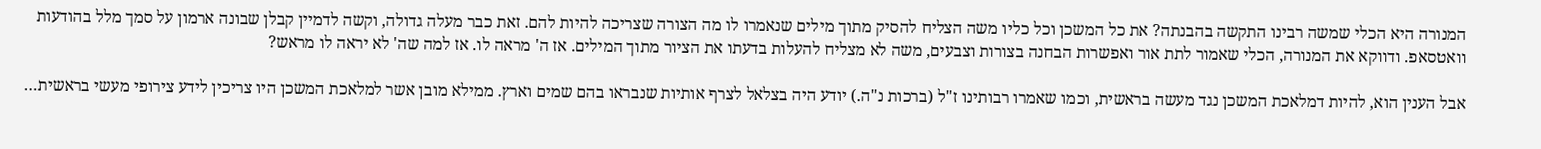המנורה היא הכלי שמשה רבינו התקשה בהבנתה? את כל המשכן וכל כליו משה הצליח להסיק מתוך מילים שנאמרו לו מה הצורה שצריכה להיות להם. זאת כבר מעלה גדולה, וקשה לדמיין קבלן שבונה ארמון על סמך מלל בהודעות וואטסאפ. ודווקא את המנורה, הכלי שאמור לתת אור ואפשרות הבחנה בצורות וצבעים, משה לא מצליח להעלות בדעתו את הציור מתוך המילים. אז ה' מראה לו. אז למה שה' לא יראה לו מראש?

אבל הענין הוא, להיות דמלאכת המשכן נגד מעשה בראשית, וכמו שאמרו רבותינו ז"ל (ברכות נ"ה.) יודע היה בצלאל לצרף אותיות שנבראו בהם שמים וארץ. ממילא מובן אשר למלאכת המשכן היו צריכין לידע צירופי מעשי בראשית…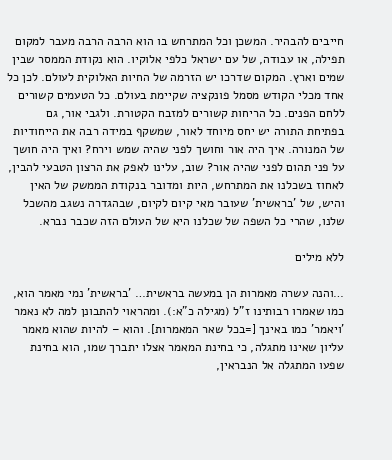חייבים להבהיר. המשכן וכל המתרחש בו הוא הרבה הרבה מעבר למקום תפילה, או עבודה, של עם ישראל כלפי אלוקיו. הוא נקודת הממסר שבין שמים וארץ. המקום שדרכו יש הזרמה של החיות האלוקית לעולם. לכן כל אחד מכלי הקודש מסמל פונקציה שקיימת בעולם. כל הטעמים קשורים ללחם הפנים. כל הריחות קשורים למזבח הקטורת. ולגבי אור, גם בפתיחת התורה יש יחס מיוחד לאור, שמשקף במידה רבה את הייחודיות של המנורה. איך היה אור וחושך לפני שהיה שמש וירח? ואיך היה חושך על פני תהום לפני שהיה אור? שוב, עלינו לאפק את הרצון הטבעי להבין, לאחוז בשכלנו את המתרחש, היות ומדובר בנקודת הממשק של האין והיש, של 'בראשית' שעובר מאי קיום לקיום, שבהגדרה נשגב מהשכל שלנו, שהרי כל השפה של שכלנו היא של העולם הזה שכבר נברא.

ללא מילים

…והנה עשרה מאמרות הן במעשה בראשית… 'בראשית' נמי מאמר הוא, כמו שאמרו רבותינו ז"ל (מגילה כ"א:). ומהראוי להתבונן למה לא נאמר 'ויאמר' כמו באינך [=בכל שאר המאמרות]. והוא – להיות שהוא מאמר עליון שאינו מתגלה, כי בחינת המאמר אצלו יתברך שמו, הוא בחינת שפעו המתגלה אל הנבראין,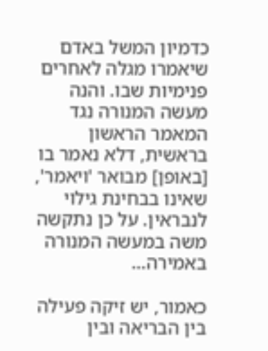כדמיון המשל באדם שיאמרו מגלה לאחרים פנימיות שבו. והנה מעשה המנורה נגד המאמר הראשון בראשית, דלא נאמר בו [באופן] מבואר 'ויאמר', שאינו בבחינת גילוי לנבראין. על כן נתקשה משה במעשה המנורה באמירה…

כאמור, יש זיקה פעילה בין הבריאה ובין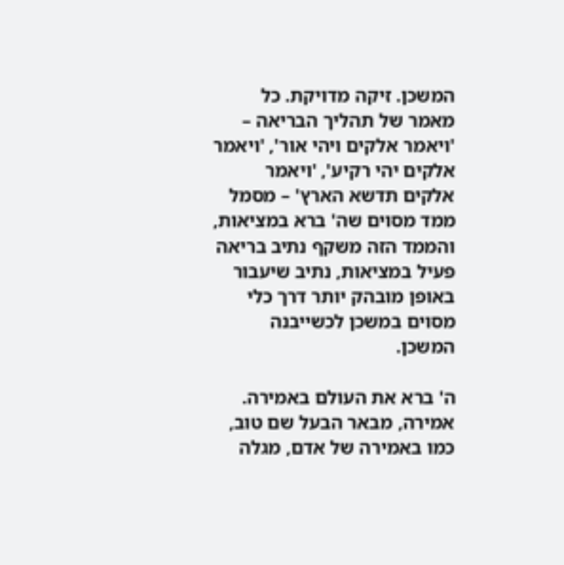המשכן. זיקה מדויקת. כל מאמר של תהליך הבריאה – 'ויאמר אלקים ויהי אור', 'ויאמר אלקים יהי רקיע', 'ויאמר אלקים תדשא הארץ' – מסמל ממד מסוים שה' ברא במציאות, והממד הזה משקף נתיב בריאה פעיל במציאות, נתיב שיעבור באופן מובהק יותר דרך כלי מסוים במשכן לכשייבנה המשכן.

ה' ברא את העולם באמירה. אמירה, מבאר הבעל שם טוב, כמו באמירה של אדם, מגלה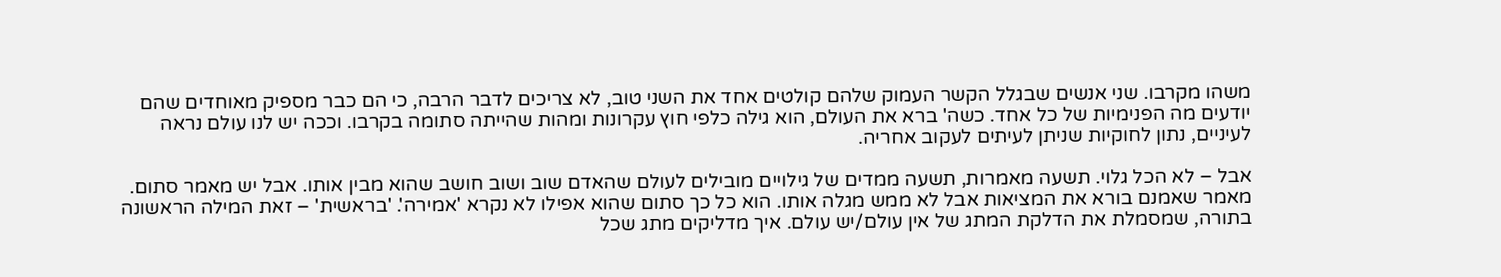משהו מקרבו. שני אנשים שבגלל הקשר העמוק שלהם קולטים אחד את השני טוב, לא צריכים לדבר הרבה, כי הם כבר מספיק מאוחדים שהם יודעים מה הפנימיות של כל אחד. כשה' ברא את העולם, הוא גילה כלפי חוץ עקרונות ומהות שהייתה סתומה בקרבו. וככה יש לנו עולם נראה לעיניים, נתון לחוקיות שניתן לעיתים לעקוב אחריה.

אבל – לא הכל גלוי. תשעה מאמרות, תשעה ממדים של גילויים מובילים לעולם שהאדם שוב ושוב חושב שהוא מבין אותו. אבל יש מאמר סתום. מאמר שאמנם בורא את המציאות אבל לא ממש מגלה אותו. הוא כל כך סתום שהוא אפילו לא נקרא 'אמירה'. 'בראשית' – זאת המילה הראשונה בתורה, שמסמלת את הדלקת המתג של אין עולם/יש עולם. איך מדליקים מתג שכל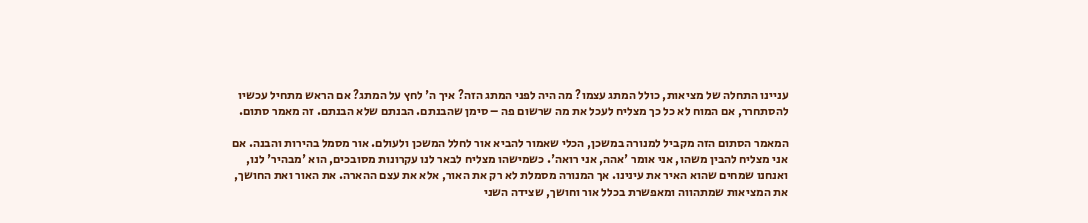עניינו התחלה של מציאות, כולל המתג עצמו? מה היה לפני המתג הזה? איך ה' לחץ על המתג? אם הראש מתחיל עכשיו להסתחרר, אם המוח לא כל כך מצליח לעכל את מה שרשום פה – סימן שהבנתם. הבנתם שלא הבנתם. זה מאמר סתום.

המאמר הסתום הזה מקביל למנורה במשכן, הכלי שאמור להביא אור לחלל המשכן ולעולם. אור מסמל בהירות והבנה. אם אני מצליח להבין משהו, אני אומר 'אהה, אני רואה'. כשמישהו מצליח לבאר לנו עקרונות מסובכים, הוא 'מבהיר' לנו, ואנחנו שמחים שהוא האיר את עינינו. אך המנורה מסמלת לא רק את האור, אלא את עצם ההארה. את האור ואת החושך, את המציאות שמתהווה ומאפשרת בכלל אור וחושך, שצידה השני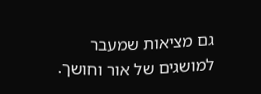גם מציאות שמעבר למושגים של אור וחושך.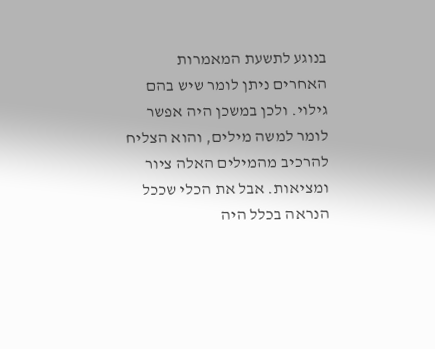בנוגע לתשעת המאמרות האחרים ניתן לומר שיש בהם גילוי. ולכן במשכן היה אפשר לומר למשה מילים, והוא הצליח להרכיב מהמילים האלה ציור ומציאות. אבל את הכלי שככל הנראה בכלל היה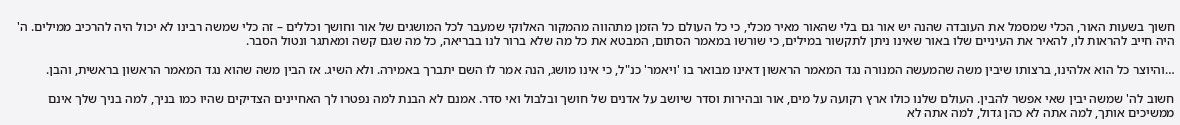חשוך בשעות האור, הכלי שמסמל את העובדה שהנה יש אור גם בלי שהאור מאיר מכלי, כי כל העולם כל הזמן מתהווה מהמקור האלוקי שמעבר לכל המושגים של אור וחושך וכללים – זה כלי שמשה רבינו לא יכול היה להרכיב ממילים. ה' היה חייב להראות לו, להאיר את העיניים שלו באור שאינו ניתן לתקשור במילים, כי שורשו במאמר הסתום, המבטא את כל מה שלא ברור לנו בבריאה, כל מה שגם קשה ומאתגר ונטול הסבר.

…והיוצר כל הוא אלהינו, ברצותו שיבין משה שהמעשה המנורה נגד המאמר הראשון דאינו מבואר בו 'ויאמר' כנ"ל, כי אינו מושג, הנה אמר לו השם יתברך באמירה. ולא השיג. אז הבין משה שהוא נגד המאמר הראשון בראשית, והבן.

חשוב לה' שמשה יבין שאי אפשר להבין. העולם שלנו כולו ארץ רקועה על מים, אור ובהירות וסדר שיושב על אדנים של חושך ובלבול ואי סדר. אמנם לא הבנת למה נפטרו לך האחיינים הצדיקים שהיו כמו בניך, למה בניך שלך אינם ממשיכים אותך, למה אתה לא כהן גדול, למה אתה לא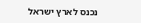נכנס לארץ ישראל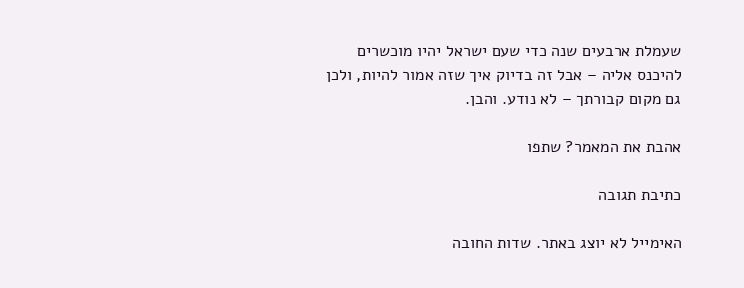שעמלת ארבעים שנה כדי שעם ישראל יהיו מוכשרים להיכנס אליה – אבל זה בדיוק איך שזה אמור להיות, ולכן גם מקום קבורתך – לא נודע. והבן.

אהבת את המאמר? שתפו

כתיבת תגובה

האימייל לא יוצג באתר. שדות החובה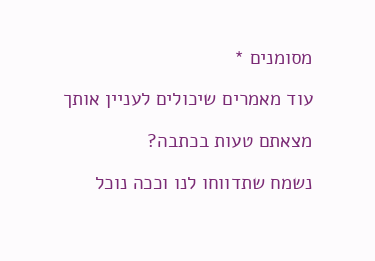מסומנים *

עוד מאמרים שיכולים לעניין אותך

מצאתם טעות בכתבה?

נשמח שתדווחו לנו וככה נוכל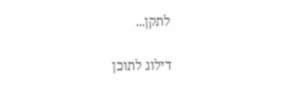לתקן...

דילוג לתוכן